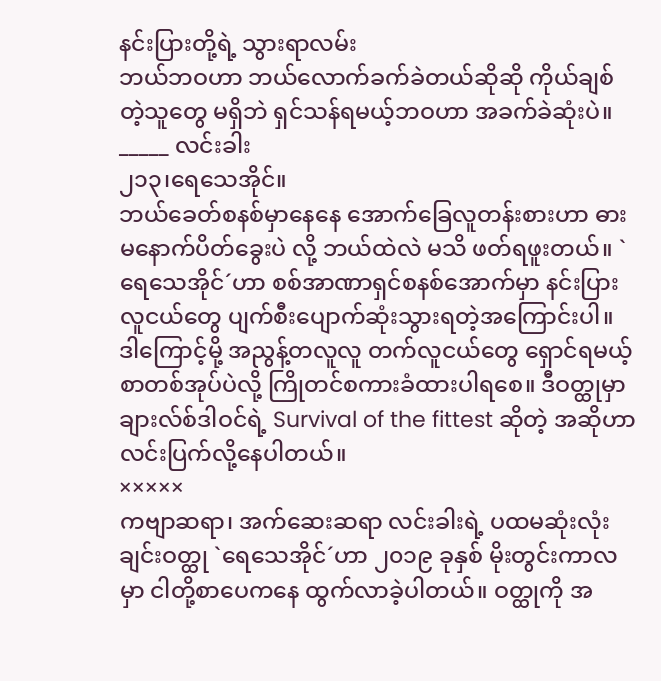နင်းပြားတို့ရဲ့ သွားရာလမ်း
ဘယ်ဘဝဟာ ဘယ်လောက်ခက်ခဲတယ်ဆိုဆို ကိုယ်ချစ်တဲ့သူတွေ မရှိဘဲ ရှင်သန်ရမယ့်ဘဝဟာ အခက်ခဲဆုံးပဲ။
_____ လင်းခါး
၂၁၃၊ရေသေအိုင်။
ဘယ်ခေတ်စနစ်မှာနေနေ အောက်ခြေလူတန်းစားဟာ ဓားမနောက်ပိတ်ခွေးပဲ လို့ ဘယ်ထဲလဲ မသိ ဖတ်ရဖူးတယ်။ `ရေသေအိုင်´ဟာ စစ်အာဏာရှင်စနစ်အောက်မှာ နင်းပြားလူငယ်တွေ ပျက်စီးပျောက်ဆုံးသွားရတဲ့အကြောင်းပါ။ ဒါကြောင့်မို့ အညွန့်တလူလူ တက်လူငယ်တွေ ရှောင်ရမယ့်စာတစ်အုပ်ပဲလို့ ကြိုတင်စကားခံထားပါရစေ။ ဒီဝတ္ထုမှာ ချားလ်စ်ဒါဝင်ရဲ့ Survival of the fittest ဆိုတဲ့ အဆိုဟာ လင်းပြက်လို့နေပါတယ်။
×××××
ကဗျာဆရာ၊ အက်ဆေးဆရာ လင်းခါးရဲ့ ပထမဆုံးလုံးချင်းဝတ္ထု `ရေသေအိုင်´ဟာ ၂၀၁၉ ခုနှစ် မိုးတွင်းကာလမှာ ငါတို့စာပေကနေ ထွက်လာခဲ့ပါတယ်။ ဝတ္ထုကို အ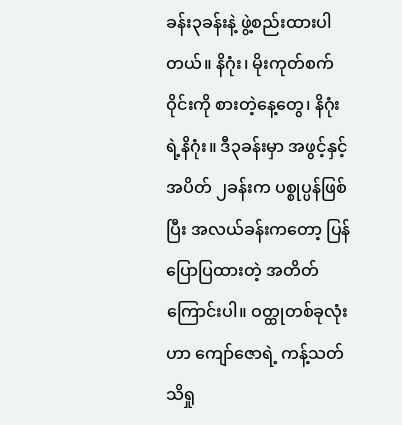ခန်း၃ခန်းနဲ့ ဖွဲ့စည်းထားပါတယ်။ နိဂုံး၊ မိုးကုတ်စက်ဝိုင်းကို စားတဲ့နေ့တွေ၊ နိဂုံးရဲ့နိဂုံး။ ဒီ၃ခန်းမှာ အဖွင့်နှင့်အပိတ် ၂ခန်းက ပစ္စုပ္ပန်ဖြစ်ပြီး အလယ်ခန်းကတော့ ပြန်ပြောပြထားတဲ့ အတိတ်ကြောင်းပါ။ ဝတ္ထုတစ်ခုလုံးဟာ ကျော်ဇောရဲ့ ကန့်သတ်သိရှု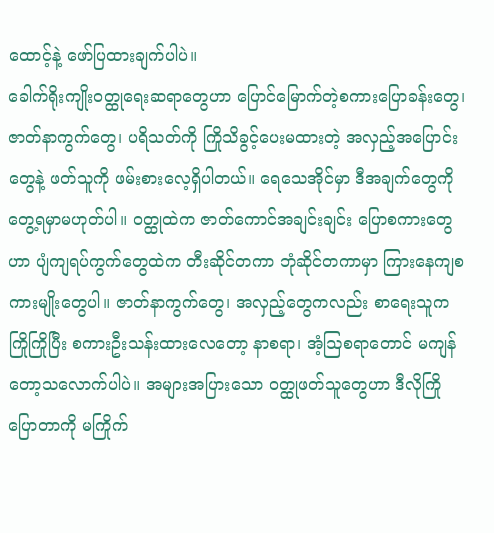ထောင့်နဲ့ ဖော်ပြထားချက်ပါပဲ။
ခေါက်ရိုးကျိုးဝတ္ထုရေးဆရာတွေဟာ ပြောင်မြောက်တဲ့စကားပြောခန်းတွေ၊ ဇာတ်နာကွက်တွေ၊ ပရိသတ်ကို ကြိုသိခွင့်ပေးမထားတဲ့ အလှည့်အပြောင်းတွေနဲ့ ဖတ်သူကို ဖမ်းစားလေ့ရှိပါတယ်။ ရေသေအိုင်မှာ ဒီအချက်တွေကို တွေ့ရမှာမဟုတ်ပါ။ ဝတ္ထုထဲက ဇာတ်ကောင်အချင်းချင်း ပြောစကားတွေဟာ ပျံကျရပ်ကွက်တွေထဲက တီးဆိုင်တကာ ဘုံဆိုင်တကာမှာ ကြားနေကျစကားမျိုးတွေပါ။ ဇာတ်နာကွက်တွေ၊ အလှည့်တွေကလည်း စာရေးသူက ကြိုကြိုပြီး စကားဦးသန်းထားလေတော့ နာစရာ၊ အံ့ဩစရာတောင် မကျန်တော့သလောက်ပါပဲ။ အများအပြားသော ဝတ္ထုဖတ်သူတွေဟာ ဒီလိုကြိုပြောတာကို မကြိုက်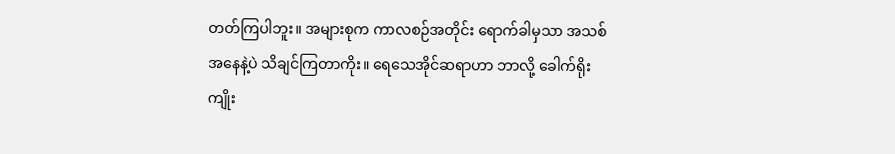တတ်ကြပါဘူး။ အများစုက ကာလစဉ်အတိုင်း ရောက်ခါမှသာ အသစ်အနေနဲ့ပဲ သိချင်ကြတာကိုး။ ရေသေအိုင်ဆရာဟာ ဘာလို့ ခေါက်ရိုးကျိုး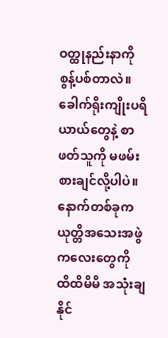ဝတ္ထုနည်းနာကို စွန့်ပစ်တာလဲ။ ခေါက်ရိုးကျိုးပရိယာယ်တွေနဲ့ စာဖတ်သူကို မဖမ်းစားချင်လို့ပါပဲ။
နောက်တစ်ခုက ယုတ္တိအသေးအဖွဲကလေးတွေကို ထိထိမိမိ အသုံးချနိုင်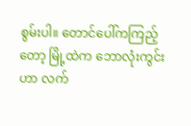စွမ်းပါ။ တောင်ပေါ်ကကြည့်တော့ မြို့ထဲက ဘောလုံးကွင်းဟာ လက်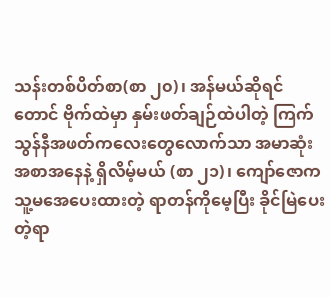သန်းတစ်ပိတ်စာ(စာ ၂၀)၊ အန်မယ်ဆိုရင်တောင် ဗိုက်ထဲမှာ နှမ်းဖတ်ချဉ်ထဲပါတဲ့ ကြက်သွန်နီအဖတ်ကလေးတွေလောက်သာ အမာဆုံးအစာအနေနဲ့ ရှိလိမ့်မယ် (စာ ၂၁)၊ ကျော်ဇောက သူ့မအေပေးထားတဲ့ ရာတန်ကိုမေ့ပြီး ခိုင်မြဲပေးတဲ့ရာ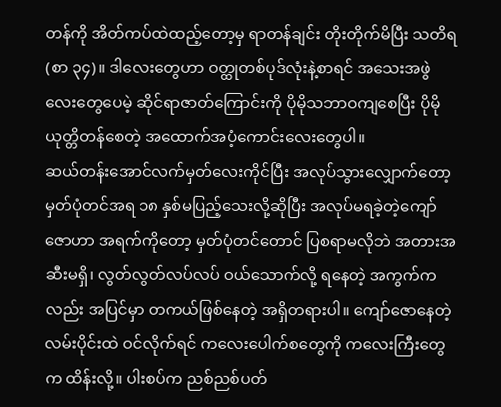တန်ကို အိတ်ကပ်ထဲထည့်တော့မှ ရာတန်ချင်း တိုးတိုက်မိပြီး သတိရ(စာ ၃၄)။ ဒါလေးတွေဟာ ဝတ္ထုတစ်ပုဒ်လုံးနဲ့စာရင် အသေးအဖွဲလေးတွေပေမဲ့ ဆိုင်ရာဇာတ်ကြောင်းကို ပိုမိုသဘာဝကျစေပြီး ပိုမိုယုတ္တိတန်စေတဲ့ အထောက်အပံ့ကောင်းလေးတွေပါ။
ဆယ်တန်းအောင်လက်မှတ်လေးကိုင်ပြီး အလုပ်သွားလျှောက်တော့ မှတ်ပုံတင်အရ ၁၈ နှစ်မပြည့်သေးလို့ဆိုပြီး အလုပ်မရခဲ့တဲ့ကျော်ဇောဟာ အရက်ကိုတော့ မှတ်ပုံတင်တောင် ပြစရာမလိုဘဲ အတားအဆီးမရှိ၊ လွတ်လွတ်လပ်လပ် ဝယ်သောက်လို့ ရနေတဲ့ အကွက်ကလည်း အပြင်မှာ တကယ်ဖြစ်နေတဲ့ အရှိတရားပါ။ ကျော်ဇောနေတဲ့လမ်းပိုင်းထဲ ဝင်လိုက်ရင် ကလေးပေါက်စတွေကို ကလေးကြီးတွေက ထိန်းလို့။ ပါးစပ်က ညစ်ညစ်ပတ်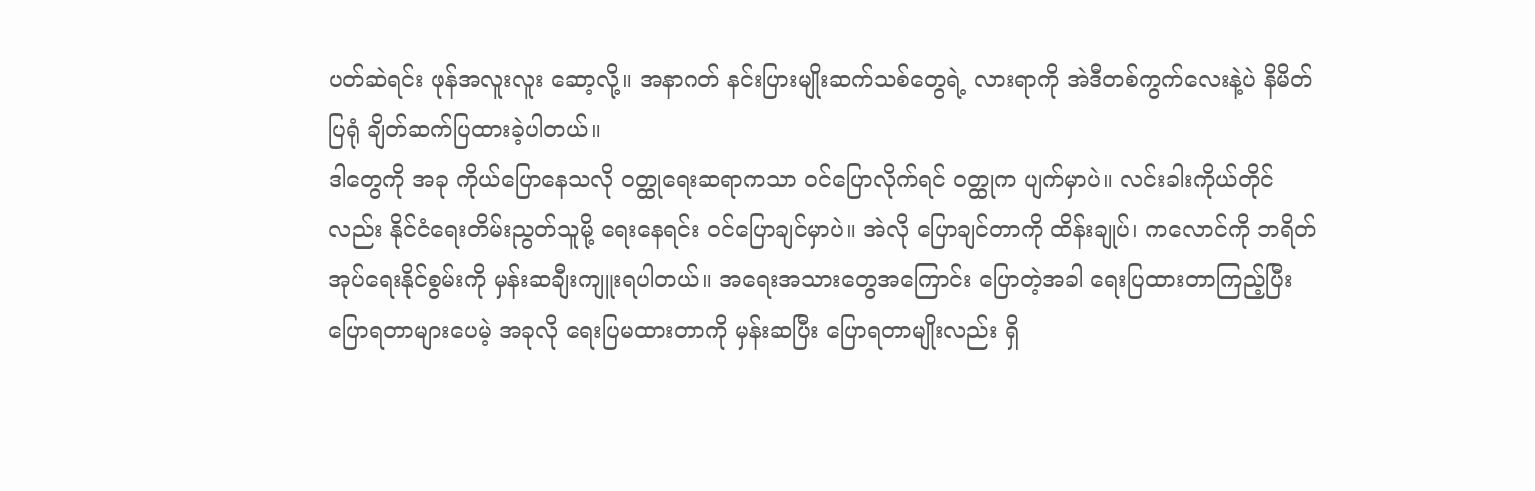ပတ်ဆဲရင်း ဖုန်အလူးလူး ဆော့လို့။ အနာဂတ် နင်းပြားမျိုးဆက်သစ်တွေရဲ့ လားရာကို အဲဒီတစ်ကွက်လေးနဲ့ပဲ နိမိတ်ပြရုံ ချိတ်ဆက်ပြထားခဲ့ပါတယ်။
ဒါတွေကို အခု ကိုယ်ပြောနေသလို ဝတ္ထုရေးဆရာကသာ ဝင်ပြောလိုက်ရင် ဝတ္ထုက ပျက်မှာပဲ။ လင်းခါးကိုယ်တိုင်လည်း နိုင်ငံရေးတိမ်းညွတ်သူမို့ ရေးနေရင်း ဝင်ပြောချင်မှာပဲ။ အဲလို ပြောချင်တာကို ထိန်းချုပ်၊ ကလောင်ကို ဘရိတ်အုပ်ရေးနိုင်စွမ်းကို မှန်းဆချီးကျူးရပါတယ်။ အရေးအသားတွေအကြောင်း ပြောတဲ့အခါ ရေးပြထားတာကြည့်ပြီး ပြောရတာများပေမဲ့ အခုလို ရေးပြမထားတာကို မှန်းဆပြီး ပြောရတာမျိုးလည်း ရှိ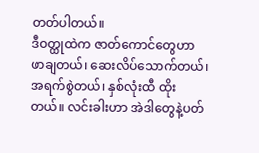တတ်ပါတယ်။
ဒီဝတ္ထုထဲက ဇာတ်ကောင်တွေဟာ ဖာချတယ်၊ ဆေးလိပ်သောက်တယ်၊ အရက်စွဲတယ်၊ နှစ်လုံးထီ ထိုးတယ်။ လင်းခါးဟာ အဲဒါတွေနဲ့ပတ်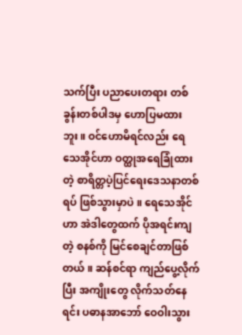သက်ပြီး ပညာပေးတရား တစ်ခွန်းတစ်ပါဒမှ ဟောပြမထားဘူး။ ဝင်ဟောမိရင်လည်း ရေသေအိုင်ဟာ ဝတ္ထုအရေခြုံထားတဲ့ စာရိတ္တပဲ့ပြင်ရေးဒေသနာတစ်ရပ် ဖြစ်သွားမှာပဲ။ ရေသေအိုင်ဟာ အဲဒါတွေထက် ပိုအရင်းကျတဲ့ စနစ်ကို မြင်စေချင်တာဖြစ်တယ်။ ဆန်စင်ရာ ကျည်ပွေ့လိုက်ပြီး အကျိုးတွေ လိုက်သတ်နေရင်း ပဓာနအာဘော် ဝေဝါးသွား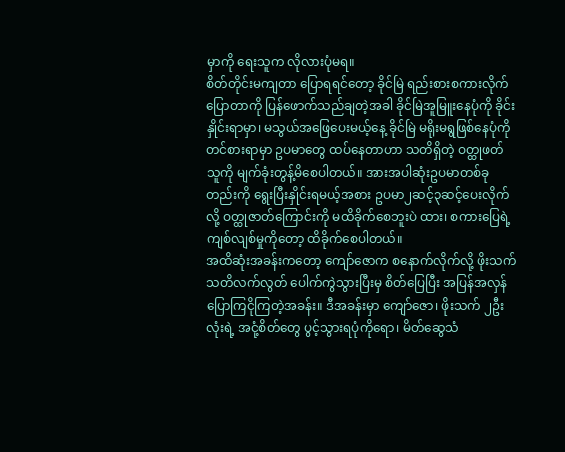မှာကို ရေးသူက လိုလားပုံမရ။
စိတ်တိုင်းမကျတာ ပြောရရင်တော့ ခိုင်မြဲ ရည်းစားစကားလိုက်ပြောတာကို ပြန်ဖောက်သည်ချတဲ့အခါ ခိုင်မြဲအူမြူးနေပုံကို ခိုင်းနှိုင်းရာမှာ၊ မသွယ်အဖြေပေးမယ့်နေ့ ခိုင်မြဲ မရိုးမရွဖြစ်နေပုံကို တင်စားရာမှာ ဥပမာတွေ ထပ်နေတာဟာ သတိရှိတဲ့ ဝတ္ထုဖတ်သူကို မျက်ခုံးတွန့်မိစေပါတယ်။ အားအပါဆုံးဥပမာတစ်ခုတည်းကို ရွေးပြီးနှိုင်းရမယ့်အစား ဥပမာ၂ဆင့်၃ဆင့်ပေးလိုက်လို့ ဝတ္ထုဇာတ်ကြောင်းကို မထိခိုက်စေဘူးပဲ ထား၊ စကားပြေရဲ့ ကျစ်လျစ်မှုကိုတော့ ထိခိုက်စေပါတယ်။
အထိဆုံးအခန်းကတော့ ကျော်ဇောက စနောက်လိုက်လို့ ဖိုးသက် သတိလက်လွတ် ပေါက်ကွဲသွားပြီးမှ စိတ်ပြေပြီး အပြန်အလှန် ပြောကြငိုကြတဲ့အခန်း။ ဒီအခန်းမှာ ကျော်ဇော၊ ဖိုးသက် ၂ဦးလုံးရဲ့ အငုံ့စိတ်တွေ ပွင့်သွားရပုံကိုရော၊ မိတ်ဆွေသံ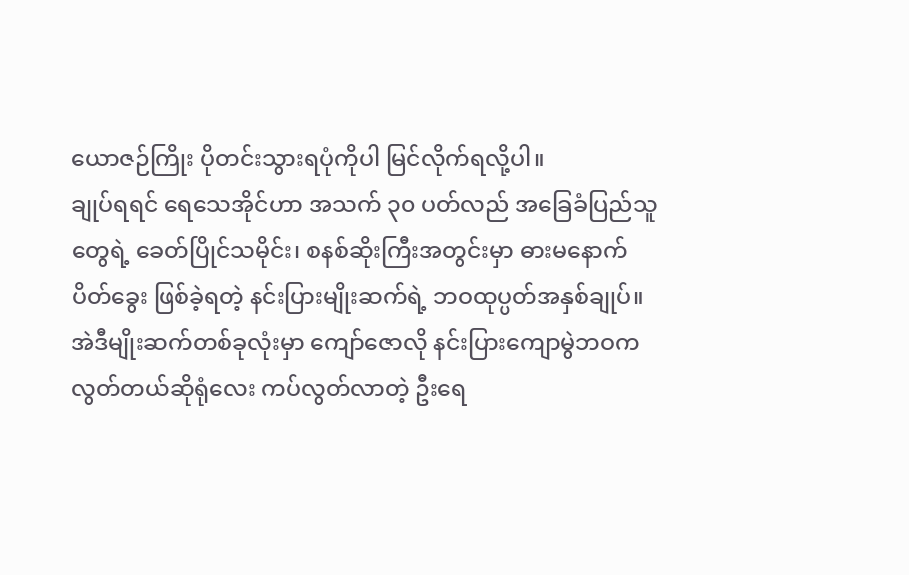ယောဇဉ်ကြိုး ပိုတင်းသွားရပုံကိုပါ မြင်လိုက်ရလို့ပါ။
ချုပ်ရရင် ရေသေအိုင်ဟာ အသက် ၃၀ ပတ်လည် အခြေခံပြည်သူတွေရဲ့ ခေတ်ပြိုင်သမိုင်း၊ စနစ်ဆိုးကြီးအတွင်းမှာ ဓားမနောက်ပိတ်ခွေး ဖြစ်ခဲ့ရတဲ့ နင်းပြားမျိုးဆက်ရဲ့ ဘဝထုပ္ပတ်အနှစ်ချုပ်။ အဲဒီမျိုးဆက်တစ်ခုလုံးမှာ ကျော်ဇောလို နင်းပြားကျောမွဲဘဝက လွတ်တယ်ဆိုရုံလေး ကပ်လွတ်လာတဲ့ ဦးရေ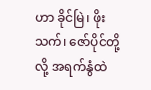ဟာ ခိုင်မြဲ၊ ဖိုးသက်၊ ဇော်ပိုင်တို့လို့ အရက်နွံထဲ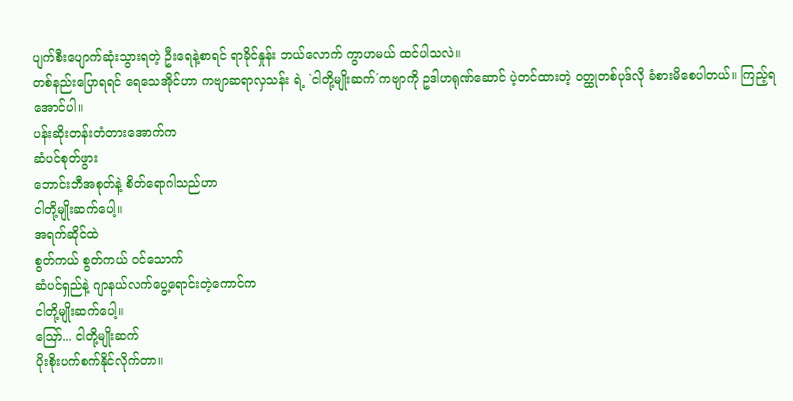ပျက်စီးပျောက်ဆုံးသွားရတဲ့ ဦးရေနဲ့စာရင် ရာခိုင်နှုန်း ဘယ်လောက် ကွာဟမယ် ထင်ပါသလဲ။
တစ်နည်းပြောရရင် ရေသေအိုင်ဟာ ကဗျာဆရာလှသန်း ရဲ့ `ငါတို့မျိုးဆက်´ကဗျာကို ဥဒါဟရုဏ်ဆောင် ပဲ့တင်ထားတဲ့ ဝတ္ထုတစ်ပုဒ်လို ခံစားမိစေပါတယ်။ ကြည့်ရအောင်ပါ။
ပန်းဆိုးတန်းတံတားအောက်က
ဆံပင်စုတ်ဖွား
ဘောင်းဘီအစုတ်နဲ့ စိတ်ရောဂါသည်ဟာ
ငါတို့မျိုးဆက်ပေါ့။
အရက်ဆိုင်ထဲ
စွတ်ကယ် စွတ်ကယ် ဝင်သောက်
ဆံပင်ရှည်နဲ့ ဂျာနယ်လက်ပွေ့ရောင်းတဲ့ကောင်က
ငါတို့မျိုးဆက်ပေါ့။
ဪ... ငါတို့မျိုးဆက်
ပိုးစိုးပက်စက်နိုင်လိုက်တာ။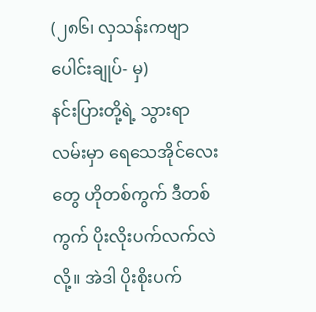(၂၈၆၊ လှသန်းကဗျာပေါင်းချုပ်- မှ)
နင်းပြားတို့ရဲ့ သွားရာလမ်းမှာ ရေသေအိုင်လေးတွေ ဟိုတစ်ကွက် ဒီတစ်ကွက် ပိုးလိုးပက်လက်လဲလို့။ အဲဒါ ပိုးစိုးပက်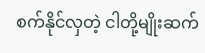စက်နိုင်လှတဲ့ ငါတို့မျိုးဆက်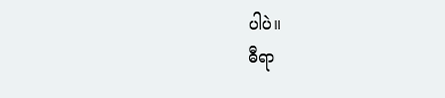ပါပဲ။
ဓီရာ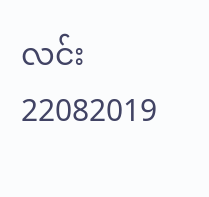လင်း
22082019